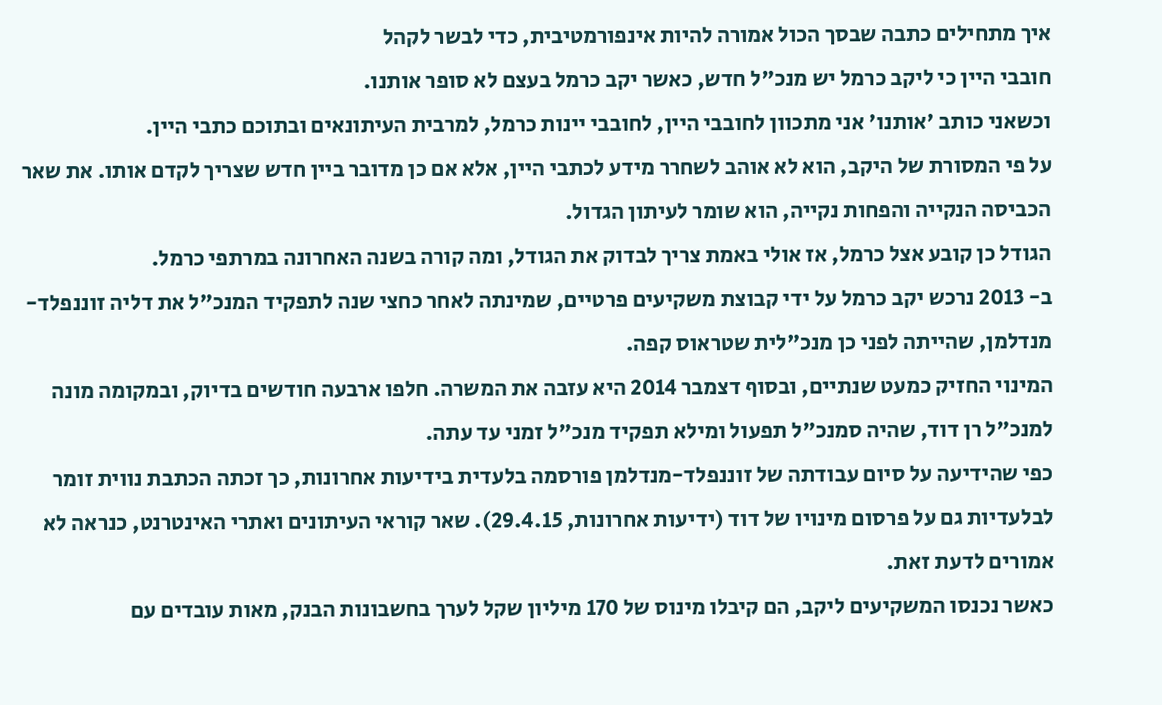איך מתחילים כתבה שבסך הכול אמורה להיות אינפורמטיבית, כדי לבשר לקהל
חובבי היין כי ליקב כרמל יש מנכ"ל חדש, כאשר יקב כרמל בעצם לא סופר אותנו.
וכשאני כותב 'אותנו' אני מתכוון לחובבי היין, לחובבי יינות כרמל, למרבית העיתונאים ובתוכם כתבי היין.
על פי המסורת של היקב, הוא לא אוהב לשחרר מידע לכתבי היין, אלא אם כן מדובר ביין חדש שצריך לקדם אותו. את שאר הכביסה הנקייה והפחות נקייה, הוא שומר לעיתון הגדול.
הגודל כן קובע אצל כרמל, אז אולי באמת צריך לבדוק את הגודל, ומה קורה בשנה האחרונה במרתפי כרמל.
ב- 2013 נרכש יקב כרמל על ידי קבוצת משקיעים פרטיים, שמינתה לאחר כחצי שנה לתפקיד המנכ"ל את דליה זוננפלד-מנדלמן, שהייתה לפני כן מנכ"לית שטראוס קפה.
המינוי החזיק כמעט שנתיים, ובסוף דצמבר 2014 היא עזבה את המשרה. חלפו ארבעה חודשים בדיוק, ובמקומה מונה למנכ"ל רן דוד, שהיה סמנכ"ל תפעול ומילא תפקיד מנכ"ל זמני עד עתה.
כפי שהידיעה על סיום עבודתה של זוננפלד-מנדלמן פורסמה בלעדית בידיעות אחרונות, כך זכתה הכתבת נווית זומר לבלעדיות גם על פרסום מינויו של דוד (ידיעות אחרונות, 29.4.15). שאר קוראי העיתונים ואתרי האינטרנט, כנראה לא אמורים לדעת זאת.
כאשר נכנסו המשקיעים ליקב, הם קיבלו מינוס של 170 מיליון שקל לערך בחשבונות הבנק, מאות עובדים עם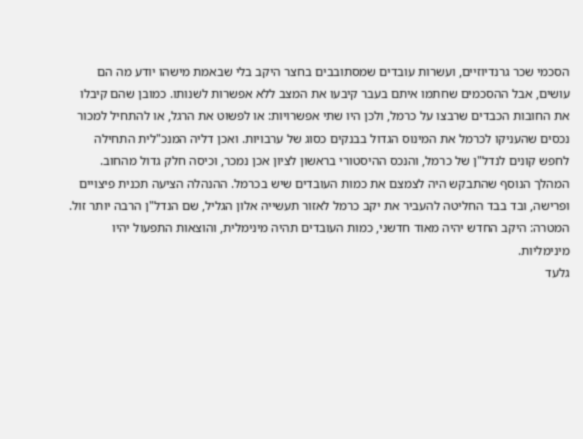הסכמי שכר גרנדיוזיים, ועשרות עובדים שמסתובבים בחצר היקב בלי שבאמת מישהו יודע מה הם עושים, אבל ההסכמים שחתמו איתם בעבר קיבעו את המצב ללא אפשרות לשנותו. כמובן שהם קיבלו את החובות הכבדים שרבצו על כרמל, ולכן היו שתי אפשרויות: או לפשוט את הרגל, או להתחיל למכור נכסים שהעניקו לכרמל את המינוס הגדול בבנקים כסוג של ערבויות. ואכן דליה המנכ"לית התחילה לחפש קונים לנדל"ן של כרמל, והנכס ההיסטורי בראשון לציון אכן נמכר, וכיסה חלק גדול מהחוב.
המהלך הנוסף שהתבקש היה לצמצם את כמות העובדים שיש בכרמל. ההנהלה הציעה תכנית פיצויים ופרישה, ובד בבד החליטה להעביר את יקב כרמל לאזור תעשייה אלון הגליל, שם הנדל"ן הרבה יותר זול. המטרה: היקב החדש יהיה מאוד חדשני, כמות העובדים תהיה מינימלית, והוצאות התפעול יהיו מינימליות.
גלעד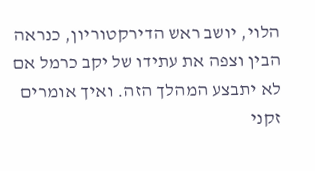הלוי, יושב ראש הדירקטוריון, כנראה הבין וצפה את עתידו של יקב כרמל אם לא יתבצע המהלך הזה. ואיך אומרים זקני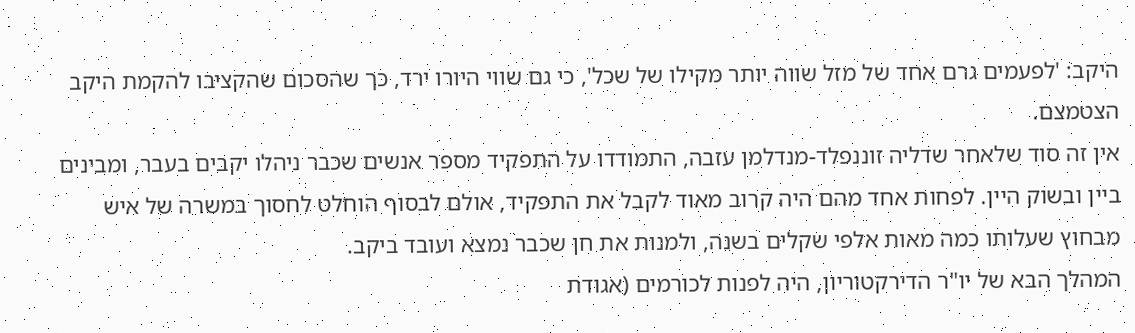היקב: 'לפעמים גרם אחד של מזל שווה יותר מקילו של שכל', כי גם שווי היורו ירד, כך שהסכום שהקציבו להקמת היקב הצטמצם.
אין זה סוד שלאחר שדליה זוננפלד-מנדלמן עזבה, התמודדו על התפקיד מספר אנשים שכבר ניהלו יקבים בעבר, ומבינים ביין ובשוק היין. לפחות אחד מהם היה קרוב מאוד לקבל את התפקיד, אולם לבסוף הוחלט לחסוך במשרה של איש מבחוץ שעלותו כמה מאות אלפי שקלים בשנה, ולמנות את חן שכבר נמצא ועובד ביקב.
המהלך הבא של יו"ר הדירקטוריון, היה לפנות לכורמים (אגודת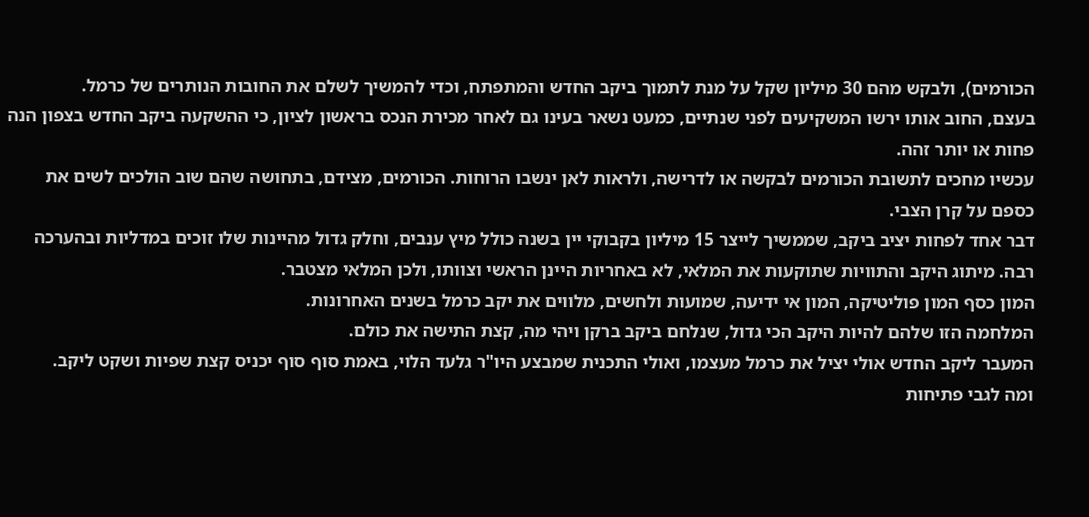הכורמים), ולבקש מהם 30 מיליון שקל על מנת לתמוך ביקב החדש והמתפתח, וכדי להמשיך לשלם את החובות הנותרים של כרמל.
בעצם, החוב אותו ירשו המשקיעים לפני שנתיים, כמעט נשאר בעינו גם לאחר מכירת הנכס בראשון לציון, כי ההשקעה ביקב החדש בצפון הנה פחות או יותר זהה.
עכשיו מחכים לתשובת הכורמים לבקשה או לדרישה, ולראות לאן ינשבו הרוחות. הכורמים, מצידם, בתחושה שהם שוב הולכים לשים את כספם על קרן הצבי.
דבר אחד לפחות יציב ביקב, שממשיך לייצר 15 מיליון בקבוקי יין בשנה כולל מיץ ענבים, וחלק גדול מהיינות שלו זוכים במדליות ובהערכה רבה. מיתוג היקב והתוויות שתוקעות את המלאי, לא באחריות היינן הראשי וצוותו, ולכן המלאי מצטבר.
המון כסף המון פוליטיקה, המון אי ידיעה, שמועות ולחשים, מלווים את יקב כרמל בשנים האחרונות.
המלחמה הזו שלהם להיות היקב הכי גדול, שנלחם ביקב ברקן ויהי מה, קצת התישה את כולם.
המעבר ליקב החדש אולי יציל את כרמל מעצמו, ואולי התכנית שמבצע היו"ר גלעד הלוי, באמת סוף סוף יכניס קצת שפיות ושקט ליקב.
ומה לגבי פתיחות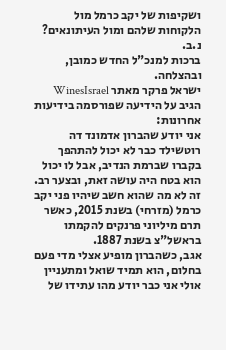ושקיפות של יקב כרמל מול הלקוחות שלהם ומול העיתונאים?
נ.ב.
ברכות למנכ"ל החדש כמובן, ובהצלחה.
ישראל פרקר מאתר WinesIsrael הגיב על הידיעה שפורסמה בידיעות אחרונות:
אני יודע שהברון אדמונד דה רוטשילד כבר לא יכול להתהפך בקברו שברמת הנדיב, אבל לו יכול הוא בטח היה עושה זאת, ובצער רב. זה לא מה שהוא חשב שיהיו פני יקב כרמל (מזרחי) בשנת 2015, כאשר תרם מיליוני פרנקים להקמתו בראשל"צ בשנת 1887.
אגב, כשהברון מופיע אצלי מדי פעם בחלום, הוא תמיד שואל ומתעניין אולי אני כבר יודע מהו עתידו של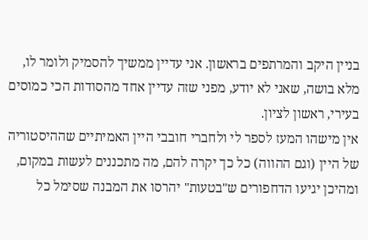בניין היקב והמרתפים בראשון. אני עדיין ממשיך להסמיק ולומר לו, מלא בושה, שאני לא יודע, מפני שזה עדיין אחד מהסודות הכי כמוסים בעירי, ראשון לציון.
אין מישהו המעז לספר לי ולחברי חובבי היין האמיתיים שההיסטוריה של היין (וגם ההווה) כל כך יקרה להם, מה מתכננים לעשות במקום, ומהיכן יגיעו הדחפורים ש"בטעות" יהרסו את המבנה שסימל כל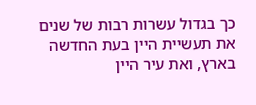כך בגדול עשרות רבות של שנים את תעשיית היין בעת החדשה בארץ, ואת עיר היין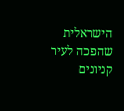הישראלית שהפכה לעיר קניונים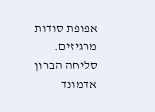אפופת סודות מרגיזים. סליחה הברון אדמונד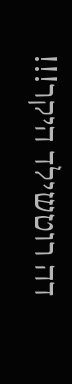דה רוטשילד היקר!!!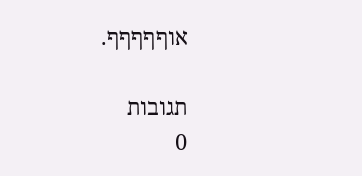אוףףףףף.

תגובות
0